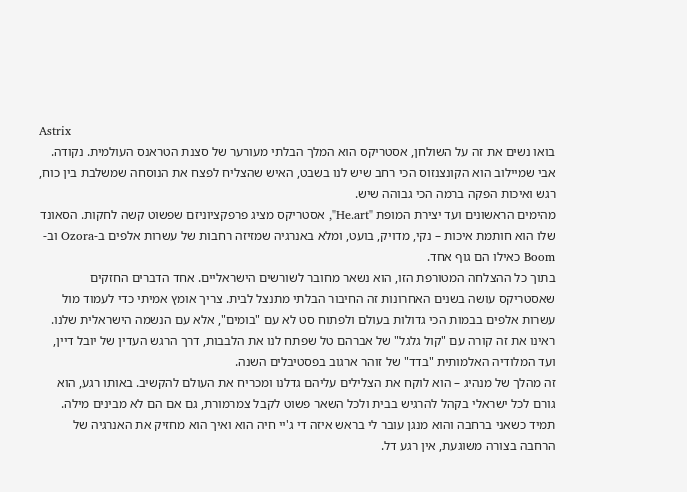Astrix
בואו נשים את זה על השולחן, אסטריקס הוא המלך הבלתי מעורער של סצנת הטראנס העולמית. נקודה. אבי שמיילוב הוא הקונצנזוס הכי רחב שיש לנו בשבט, האיש שהצליח לפצח את הנוסחה שמשלבת בין כוח, רגש ואיכות הפקה ברמה הכי גבוהה שיש.
מהימים הראשונים ועד יצירת המופת "He.art", אסטריקס מציג פרפקציוניזם שפשוט קשה לחקות. הסאונד שלו הוא חותמת איכות – נקי, מדויק, בועט, ומלא באנרגיה שמזיזה רחבות של עשרות אלפים ב-Ozora וב-Boom כאילו הם גוף אחד.
בתוך כל ההצלחה המטורפת הזו, הוא נשאר מחובר לשורשים הישראליים. אחד הדברים החזקים שאסטריקס עושה בשנים האחרונות זה החיבור הבלתי מתנצל לבית. צריך אומץ אמיתי כדי לעמוד מול עשרות אלפים בבמות הכי גדולות בעולם ולפתוח סט לא עם "בומים", אלא עם הנשמה הישראלית שלנו. ראינו את זה קורה עם "קול גלגל" של אברהם טל שפתח לנו את הלבבות, דרך הרגש העדין של יובל דיין, ועד המלודיה האלמותית "בדד" של זוהר ארגוב בפסטיבלים השנה.
זה מהלך של מנהיג – הוא לוקח את הצלילים עליהם גדלנו ומכריח את העולם להקשיב. באותו רגע, הוא גורם לכל ישראלי בקהל להרגיש בבית ולכל השאר פשוט לקבל צמרמורת, גם אם הם לא מבינים מילה. תמיד כשאני ברחבה והוא מנגן עובר לי בראש איזה די ג'יי חיה הוא ואיך הוא מחזיק את האנרגיה של הרחבה בצורה משוגעת, אין רגע דל.